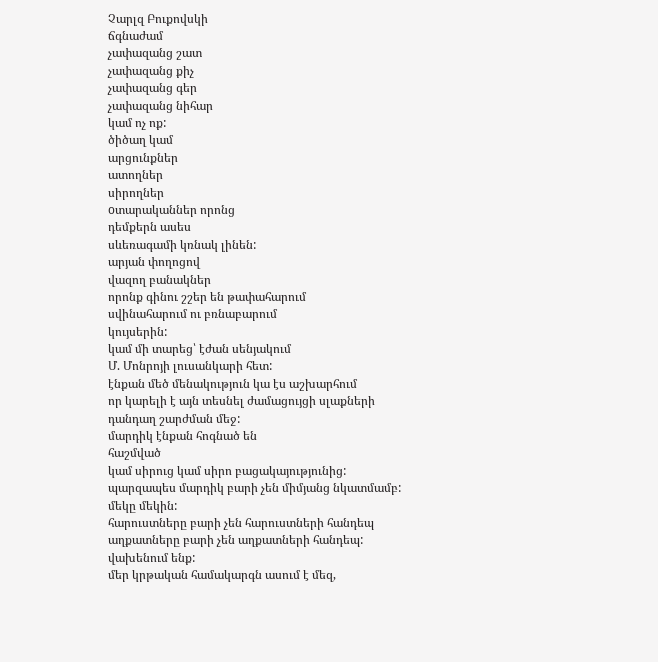Չարլզ Բուքովսկի
ճգնաժամ
չափազանց շատ
չափազանց քիչ
չափազանց գեր
չափազանց նիհար
կամ ոչ ոք:
ծիծաղ կամ
արցունքներ
ատողներ
սիրողներ
oտարականներ որոնց
դեմքերն ասես
սևեռագամի կռնակ լինեն:
արյան փողոցով
վազող բանակներ
որոնք գինու շշեր են թափահարում
սվինահարում ու բռնաբարում
կույսերին:
կամ մի տարեց՝ էժան սենյակում
Մ. Մոնրոյի լուսանկարի հետ:
էնքան մեծ մենակություն կա էս աշխարհում
որ կարելի է այն տեսնել ժամացույցի սլաքների
դանդաղ շարժման մեջ:
մարդիկ էնքան հոգնած են
հաշմված
կամ սիրուց կամ սիրո բացակայությունից:
պարզապես մարդիկ բարի չեն միմյանց նկատմամբ:
մեկը մեկին:
հարուստները բարի չեն հարուստների հանդեպ
աղքատները բարի չեն աղքատների հանդեպ:
վախենում ենք:
մեր կրթական համակարգն ասում է մեզ,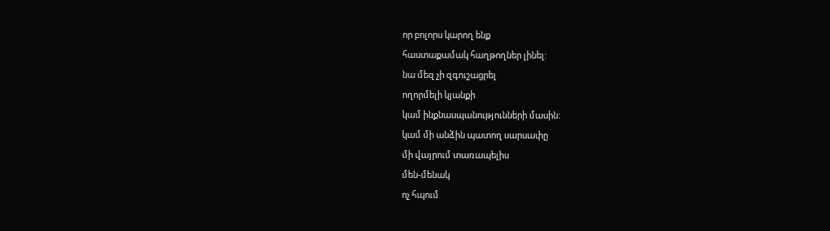որ բոլորս կարող ենք
հաստաքամակ հաղթողներ լինել:
նա մեզ չի զգուշացրել
ողորմելի կյանքի
կամ ինքնասպանությունների մասին:
կամ մի անձին պատող սարսափը
մի վայրում տառապելիս
մեն-մենակ
ոչ հպում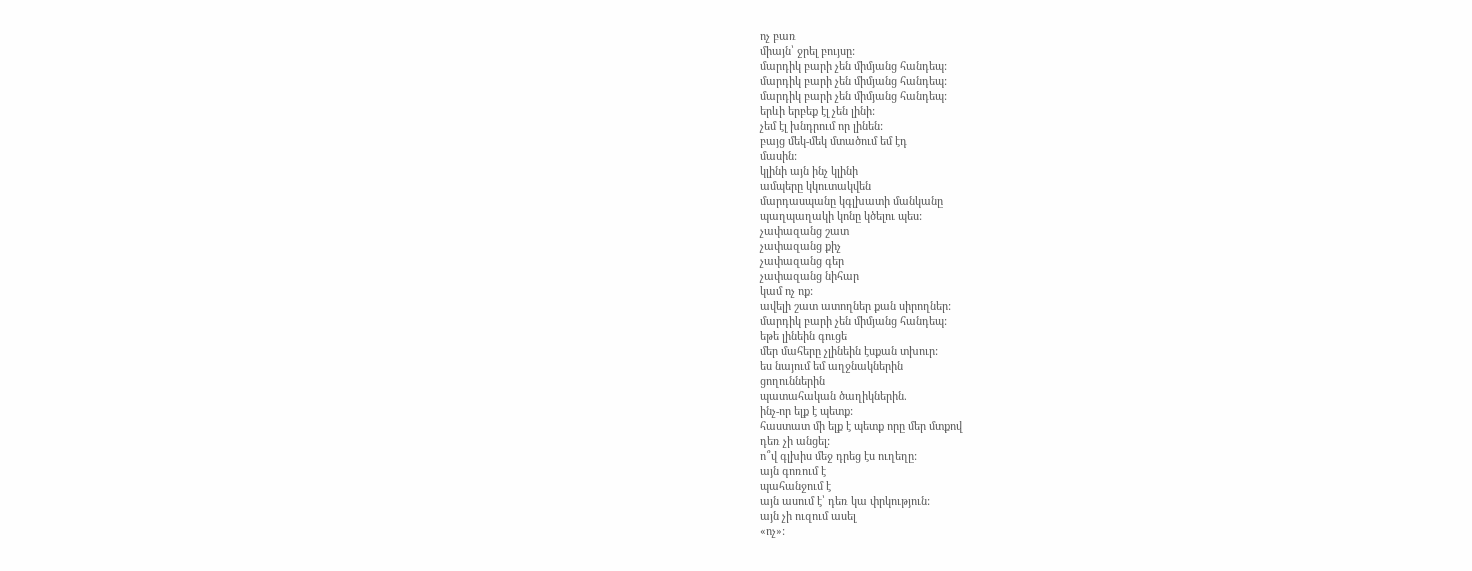ոչ բառ
միայն՝ ջրել բույսը:
մարդիկ բարի չեն միմյանց հանդեպ:
մարդիկ բարի չեն միմյանց հանդեպ:
մարդիկ բարի չեն միմյանց հանդեպ:
երևի երբեք էլ չեն լինի:
չեմ էլ խնդրում որ լինեն:
բայց մեկ-մեկ մտածում եմ էդ
մասին:
կլինի այն ինչ կլինի
ամպերը կկուտակվեն
մարդասպանը կգլխատի մանկանը
պաղպաղակի կոնը կծելու պես:
չափազանց շատ
չափազանց քիչ
չափազանց գեր
չափազանց նիհար
կամ ոչ ոք:
ավելի շատ ատողներ քան սիրողներ:
մարդիկ բարի չեն միմյանց հանդեպ:
եթե լինեին գուցե
մեր մահերը չլինեին էսքան տխուր:
ես նայում եմ աղջնակներին
ցողուններին
պատահական ծաղիկներին.
ինչ-որ ելք է պետք:
հաստատ մի ելք է պետք որը մեր մտքով
դեռ չի անցել:
ո՞վ գլխիս մեջ դրեց էս ուղեղը:
այն գոռում է
պահանջում է
այն ասում է՝ դեռ կա փրկություն:
այն չի ուզում ասել
«ոչ»: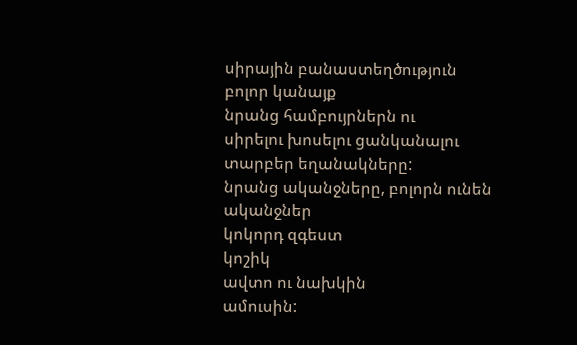սիրային բանաստեղծություն
բոլոր կանայք
նրանց համբույրներն ու
սիրելու խոսելու ցանկանալու
տարբեր եղանակները:
նրանց ականջները, բոլորն ունեն
ականջներ
կոկորդ զգեստ
կոշիկ
ավտո ու նախկին
ամուսին: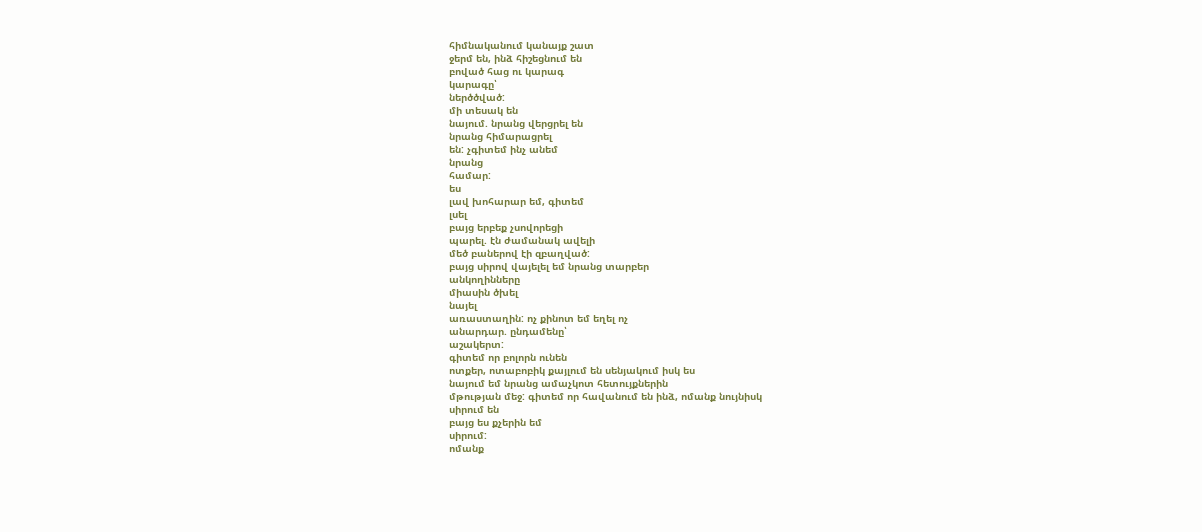հիմնականում կանայք շատ
ջերմ են, ինձ հիշեցնում են
բոված հաց ու կարագ
կարագը՝
ներծծված:
մի տեսակ են
նայում. նրանց վերցրել են
նրանց հիմարացրել
են: չգիտեմ ինչ անեմ
նրանց
համար:
ես
լավ խոհարար եմ, գիտեմ
լսել
բայց երբեք չսովորեցի
պարել. էն ժամանակ ավելի
մեծ բաներով էի զբաղված:
բայց սիրով վայելել եմ նրանց տարբեր
անկողինները
միասին ծխել
նայել
առաստաղին: ոչ քինոտ եմ եղել ոչ
անարդար. ընդամենը՝
աշակերտ:
գիտեմ որ բոլորն ունեն
ոտքեր, ոտաբոբիկ քայլում են սենյակում իսկ ես
նայում եմ նրանց ամաչկոտ հետույքներին
մթության մեջ: գիտեմ որ հավանում են ինձ, ոմանք նույնիսկ
սիրում են
բայց ես քչերին եմ
սիրում:
ոմանք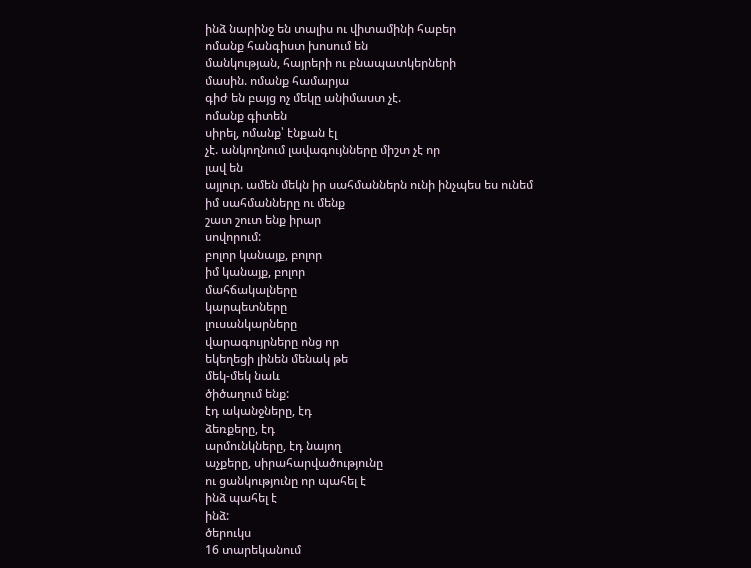ինձ նարինջ են տալիս ու վիտամինի հաբեր
ոմանք հանգիստ խոսում են
մանկության, հայրերի ու բնապատկերների
մասին. ոմանք համարյա
գիժ են բայց ոչ մեկը անիմաստ չէ.
ոմանք գիտեն
սիրել, ոմանք՝ էնքան էլ
չէ. անկողնում լավագույնները միշտ չէ որ
լավ են
այլուր. ամեն մեկն իր սահմաններն ունի ինչպես ես ունեմ
իմ սահմանները ու մենք
շատ շուտ ենք իրար
սովորում:
բոլոր կանայք, բոլոր
իմ կանայք, բոլոր
մահճակալները
կարպետները
լուսանկարները
վարագույրները ոնց որ
եկեղեցի լինեն մենակ թե
մեկ-մեկ նաև
ծիծաղում ենք:
էդ ականջները, էդ
ձեռքերը, էդ
արմունկները, էդ նայող
աչքերը, սիրահարվածությունը
ու ցանկությունը որ պահել է
ինձ պահել է
ինձ:
ծերուկս
16 տարեկանում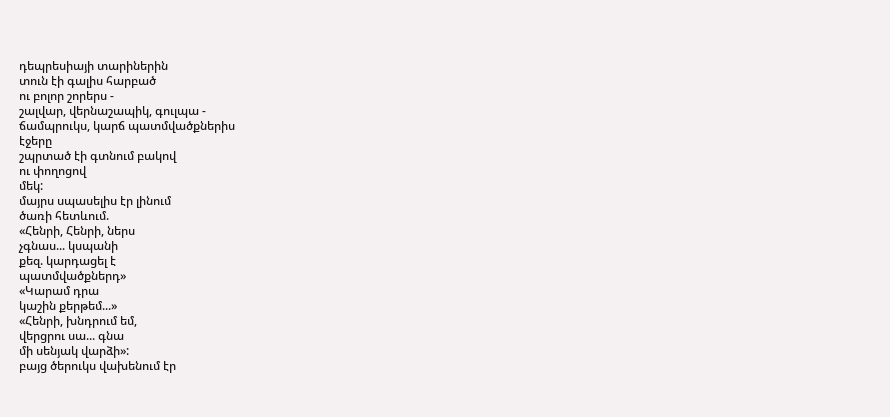դեպրեսիայի տարիներին
տուն էի գալիս հարբած
ու բոլոր շորերս -
շալվար, վերնաշապիկ, գուլպա -
ճամպրուկս, կարճ պատմվածքներիս
էջերը
շպրտած էի գտնում բակով
ու փողոցով
մեկ:
մայրս սպասելիս էր լինում
ծառի հետևում.
«Հենրի, Հենրի, ներս
չգնաս... կսպանի
քեզ. կարդացել է
պատմվածքներդ»
«Կարամ դրա
կաշին քերթեմ...»
«Հենրի, խնդրում եմ,
վերցրու սա... գնա
մի սենյակ վարձի»:
բայց ծերուկս վախենում էր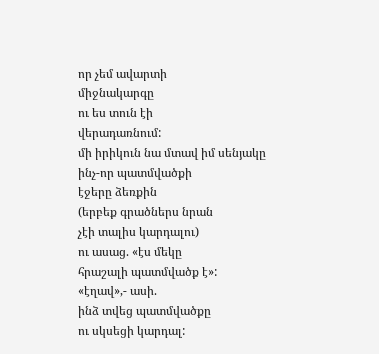որ չեմ ավարտի
միջնակարգը
ու ես տուն էի
վերադառնում:
մի իրիկուն նա մտավ իմ սենյակը
ինչ-որ պատմվածքի
էջերը ձեռքին
(երբեք գրածներս նրան
չէի տալիս կարդալու)
ու ասաց. «էս մեկը
հրաշալի պատմվածք է»:
«էղավ»,- ասի.
ինձ տվեց պատմվածքը
ու սկսեցի կարդալ: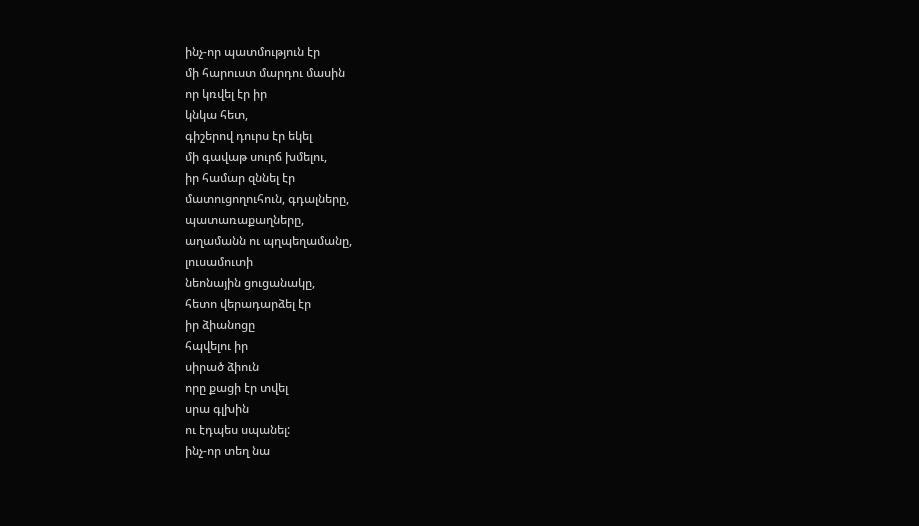ինչ-որ պատմություն էր
մի հարուստ մարդու մասին
որ կռվել էր իր
կնկա հետ,
գիշերով դուրս էր եկել
մի գավաթ սուրճ խմելու,
իր համար զննել էր
մատուցողուհուն, գդալները,
պատառաքաղները,
աղամանն ու պղպեղամանը,
լուսամուտի
նեոնային ցուցանակը,
հետո վերադարձել էր
իր ձիանոցը
հպվելու իր
սիրած ձիուն
որը քացի էր տվել
սրա գլխին
ու էդպես սպանել:
ինչ-որ տեղ նա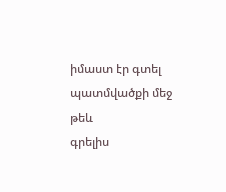իմաստ էր գտել
պատմվածքի մեջ
թեև
գրելիս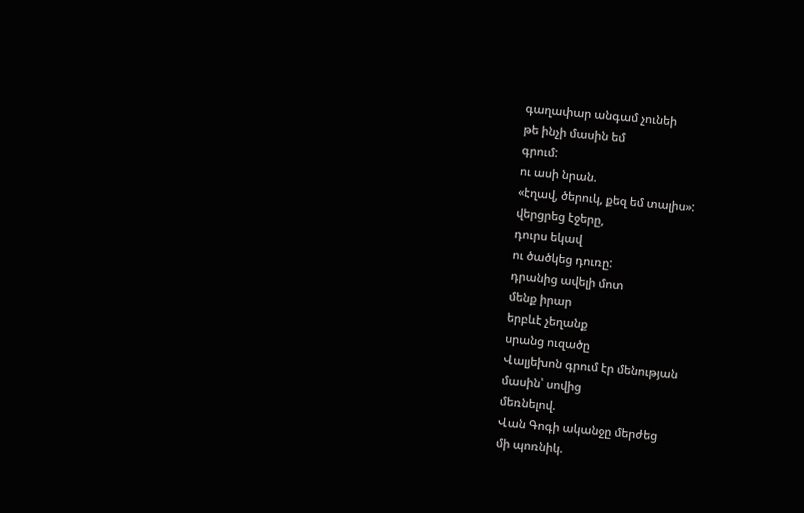գաղափար անգամ չունեի
թե ինչի մասին եմ
գրում:
ու ասի նրան.
«էղավ, ծերուկ, քեզ եմ տալիս»:
վերցրեց էջերը,
դուրս եկավ
ու ծածկեց դուռը:
դրանից ավելի մոտ
մենք իրար
երբևէ չեղանք
սրանց ուզածը
Վալյեխոն գրում էր մենության
մասին՝ սովից
մեռնելով.
Վան Գոգի ականջը մերժեց
մի պոռնիկ.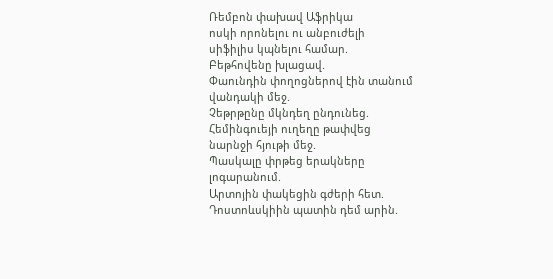Ռեմբոն փախավ Աֆրիկա
ոսկի որոնելու ու անբուժելի
սիֆիլիս կպնելու համար.
Բեթհովենը խլացավ.
Փաունդին փողոցներով էին տանում
վանդակի մեջ.
Չեթրթընը մկնդեղ ընդունեց.
Հեմինգուեյի ուղեղը թափվեց
նարնջի հյութի մեջ.
Պասկալը փրթեց երակները
լոգարանում.
Արտոյին փակեցին գժերի հետ.
Դոստոևսկիին պատին դեմ արին.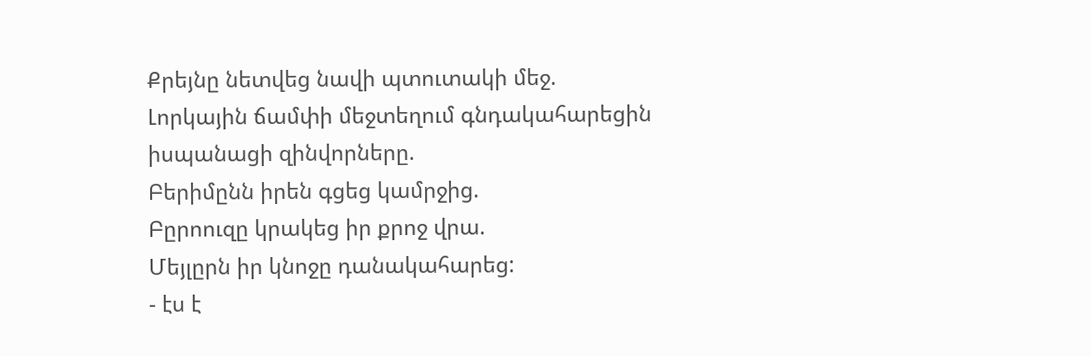Քրեյնը նետվեց նավի պտուտակի մեջ.
Լորկային ճամփի մեջտեղում գնդակահարեցին
իսպանացի զինվորները.
Բերիմընն իրեն գցեց կամրջից.
Բըրոուզը կրակեց իր քրոջ վրա.
Մեյլըրն իր կնոջը դանակահարեց:
- էս է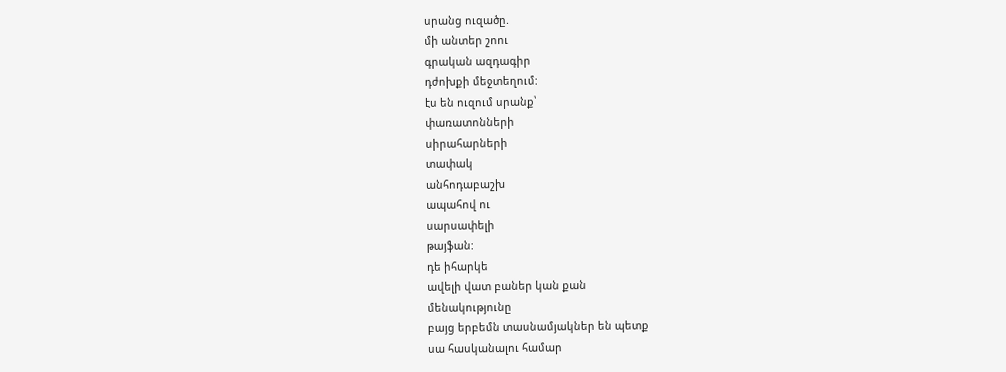սրանց ուզածը.
մի անտեր շոու
գրական ազդագիր
դժոխքի մեջտեղում:
էս են ուզում սրանք՝
փառատոնների
սիրահարների
տափակ
անհոդաբաշխ
ապահով ու
սարսափելի
թայֆան:
դե իհարկե
ավելի վատ բաներ կան քան
մենակությունը
բայց երբեմն տասնամյակներ են պետք
սա հասկանալու համար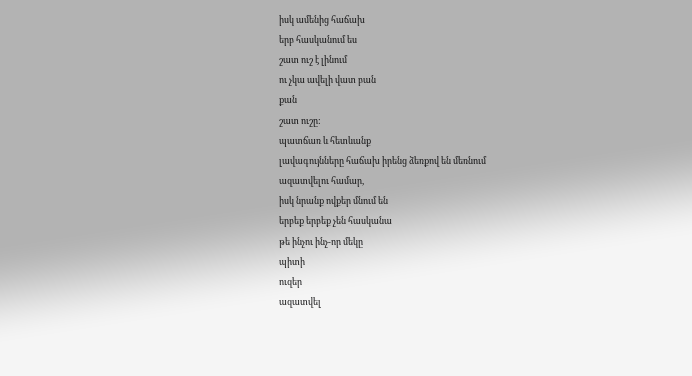իսկ ամենից հաճախ
երբ հասկանում ես
շատ ուշ է լինում
ու չկա ավելի վատ բան
քան
շատ ուշը:
պատճառ և հետևանք
լավագույնները հաճախ իրենց ձեռքով են մեռնում
ազատվելու համար,
իսկ նրանք ովքեր մնում են
երբեք երբեք չեն հասկանա
թե ինչու ինչ-որ մեկը
պիտի
ուզեր
ազատվել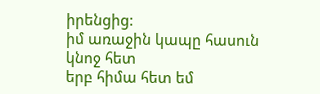իրենցից:
իմ առաջին կապը հասուն կնոջ հետ
երբ հիմա հետ եմ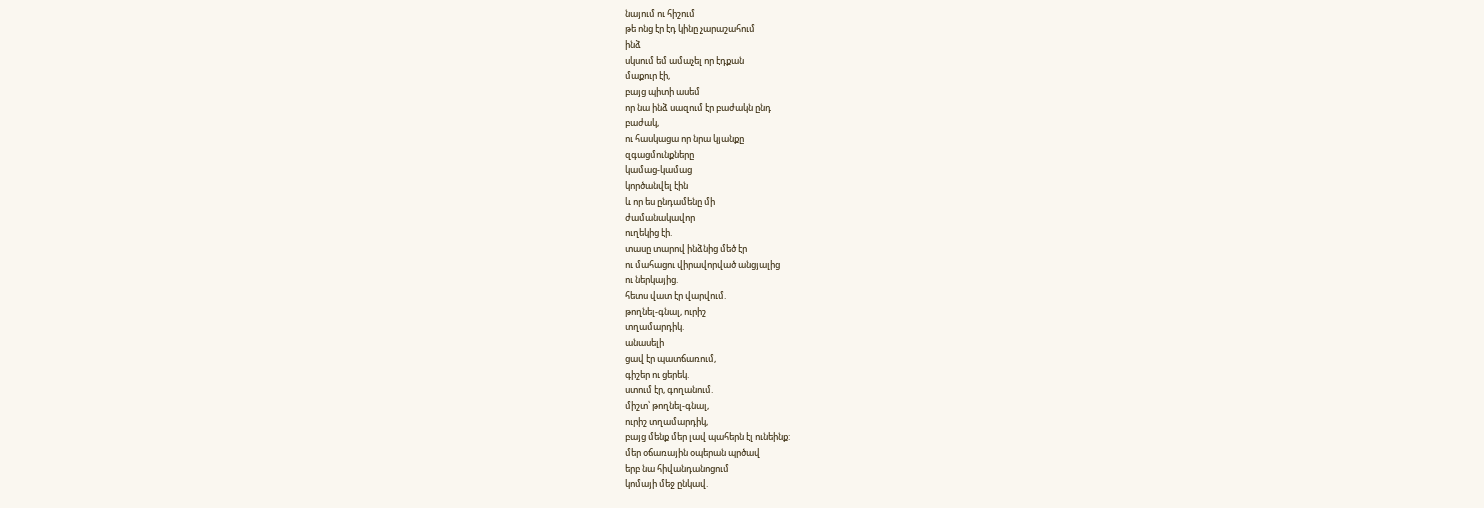նայում ու հիշում
թե ոնց էր էդ կինը չարաշահում
ինձ
սկսում եմ ամաչել որ էդքան
մաքուր էի,
բայց պիտի ասեմ
որ նա ինձ սազում էր բաժակն ընդ
բաժակ,
ու հասկացա որ նրա կյանքը
զգացմունքները
կամաց-կամաց
կործանվել էին
և որ ես ընդամենը մի
ժամանակավոր
ուղեկից էի.
տասը տարով ինձնից մեծ էր
ու մահացու վիրավորված անցյալից
ու ներկայից.
հետս վատ էր վարվում.
թողնել-գնալ, ուրիշ
տղամարդիկ.
անասելի
ցավ էր պատճառում,
գիշեր ու ցերեկ.
ստում էր, գողանում.
միշտ՝ թողնել-գնալ,
ուրիշ տղամարդիկ,
բայց մենք մեր լավ պահերն էլ ունեինք:
մեր օճառային օպերան պրծավ
երբ նա հիվանդանոցում
կոմայի մեջ ընկավ.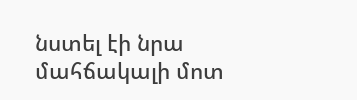նստել էի նրա մահճակալի մոտ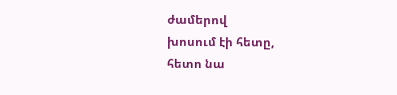ժամերով
խոսում էի հետը,
հետո նա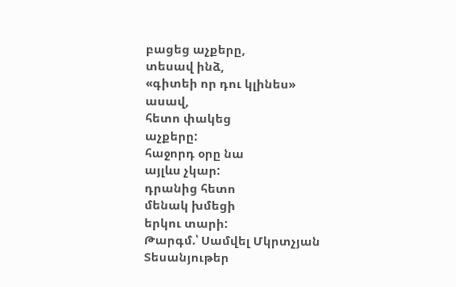բացեց աչքերը,
տեսավ ինձ,
«գիտեի որ դու կլինես»
ասավ,
հետո փակեց
աչքերը:
հաջորդ օրը նա
այլևս չկար:
դրանից հետո
մենակ խմեցի
երկու տարի:
Թարգմ.՝ Սամվել Մկրտչյան
Տեսանյութեր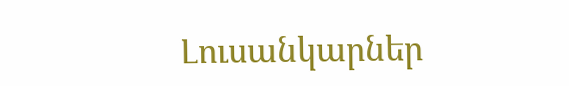Լուսանկարներ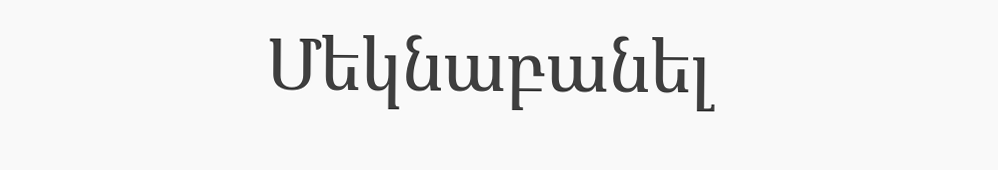Մեկնաբանել